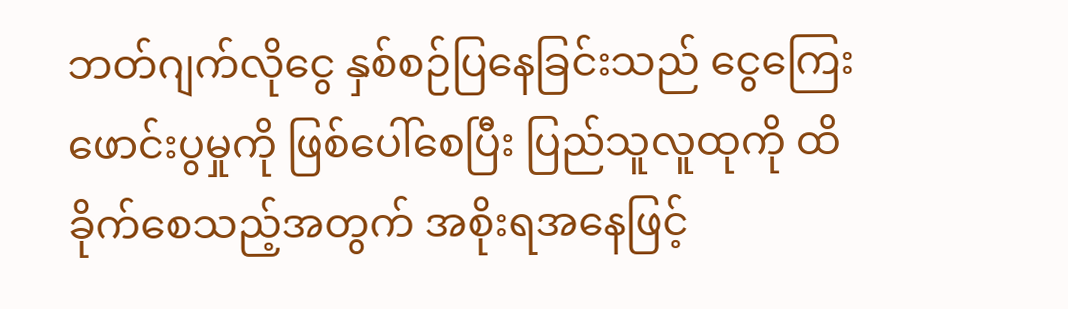ဘတ်ဂျက်လိုငွေ နှစ်စဉ်ပြနေခြင်းသည် ငွေကြေးဖောင်းပွမှုကို ဖြစ်ပေါ်စေပြီး ပြည်သူလူထုကို ထိခိုက်စေသည့်အတွက် အစိုးရအနေဖြင့်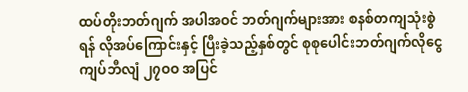ထပ်တိုးဘတ်ဂျက် အပါအဝင် ဘတ်ဂျက်များအား စနစ်တကျသုံးစွဲရန် လိုအပ်ကြောင်းနှင့် ပြီးခဲ့သည့်နှစ်တွင် စုစုပေါင်းဘတ်ဂျက်လိုငွေ ကျပ်ဘီလျံ ၂၇ဝဝ အပြင်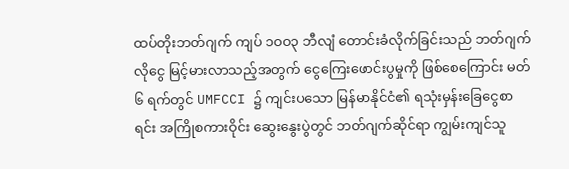ထပ်တိုးဘတ်ဂျက် ကျပ် ၁ဝဝ၃ ဘီလျံ တောင်းခံလိုက်ခြင်းသည် ဘတ်ဂျက်လိုငွေ မြင့်မားလာသည့်အတွက် ငွေကြေးဖောင်းပွမှုကို ဖြစ်စေကြောင်း မတ် ၆ ရက်တွင် UMFCCI ၌ ကျင်းပသော မြန်မာနိုင်ငံ၏ ရသုံးမှန်းခြေငွေစာရင်း အကြိုစကားဝိုင်း ဆွေးနွေးပွဲတွင် ဘတ်ဂျက်ဆိုင်ရာ ကျွမ်းကျင်သူ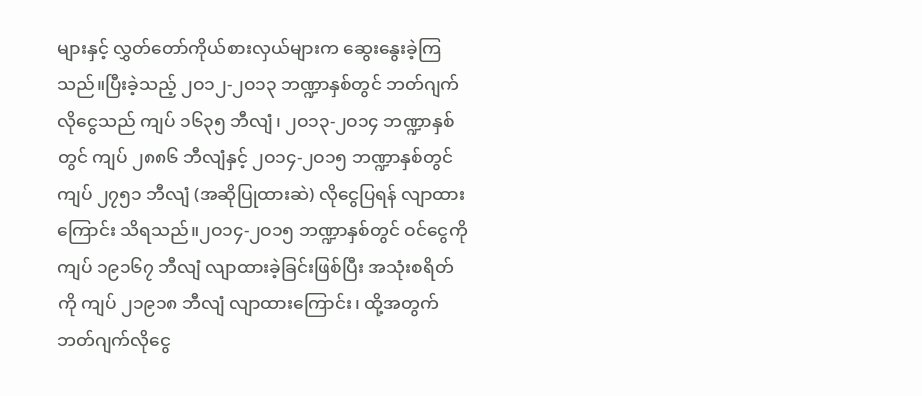များနှင့် လွှတ်တော်ကိုယ်စားလှယ်များက ဆွေးနွေးခဲ့ကြသည်။ပြီးခဲ့သည့် ၂ဝ၁၂-၂ဝ၁၃ ဘဏ္ဍာနှစ်တွင် ဘတ်ဂျက်လိုငွေသည် ကျပ် ၁၆၃၅ ဘီလျံ၊ ၂ဝ၁၃-၂ဝ၁၄ ဘဏ္ဍာနှစ်တွင် ကျပ် ၂၈၈၆ ဘီလျံနှင့် ၂ဝ၁၄-၂ဝ၁၅ ဘဏ္ဍာနှစ်တွင် ကျပ် ၂၇၅၁ ဘီလျံ (အဆိုပြုထားဆဲ) လိုငွေပြရန် လျာထားကြောင်း သိရသည်။၂ဝ၁၄-၂ဝ၁၅ ဘဏ္ဍာနှစ်တွင် ဝင်ငွေကို ကျပ် ၁၉၁၆၇ ဘီလျံ လျာထားခဲ့ခြင်းဖြစ်ပြီး အသုံးစရိတ်ကို ကျပ် ၂၁၉၁၈ ဘီလျံ လျာထားကြောင်း၊ ထို့အတွက် ဘတ်ဂျက်လိုငွေ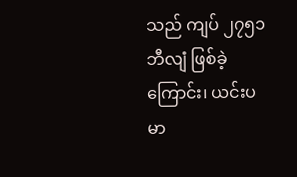သည် ကျပ် ၂၇၅၁ ဘီလျံ ဖြစ်ခဲ့ကြောင်း၊ ယင်းပမာ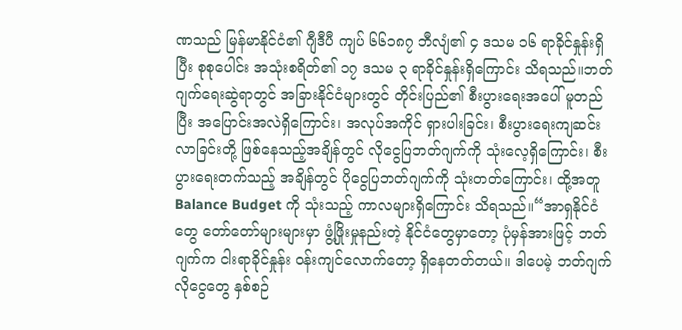ဏသည် မြန်မာနိုင်ငံ၏ ဂျီဒီပီ ကျပ် ၆၆၁၈၇ ဘီလျံ၏ ၄ ဒသမ ၁၆ ရာခိုင်နှုန်းရှိပြီး စုစုပေါင်း အသုံးစရိတ်၏ ၁၇ ဒသမ ၃ ရာခိုင်နှုန်းရှိကြောင်း သိရသည်။ဘတ်ဂျက်ရေးဆွဲရာတွင် အခြားနိုင်ငံများတွင် တိုင်းပြည်၏ စီးပွားရေးအပေါ် မူတည်ပြီး အပြောင်းအလဲရှိကြောင်း၊ အလုပ်အကိုင် ရှားပါးခြင်း၊ စီးပွားရေးကျဆင်းလာခြင်းတို့ ဖြစ်နေသည့်အချိန်တွင် လိုငွေပြဘတ်ဂျက်ကို သုံးလေ့ရှိကြောင်း၊ စီးပွားရေးတက်သည့် အချိန်တွင် ပိုငွေပြဘတ်ဂျက်ကို သုံးတတ်ကြောင်း၊ ထို့အတူ Balance Budget ကို သုံးသည့် ကာလများရှိကြောင်း သိရသည်။“အာရှနိုင်ငံတွေ တော်တော်များများမှာ ဖွံ့ဖြိုးမှုနည်းတဲ့ နိုင်ငံတွေမှာတော့ ပုံမှန်အားဖြင့် ဘတ်ဂျက်က ငါးရာခိုင်နှုန်း ဝန်းကျင်လောက်တော့ ရှိနေတတ်တယ်။ ဒါပေမဲ့ ဘတ်ဂျက်လိုငွေတွေ နှစ်စဉ်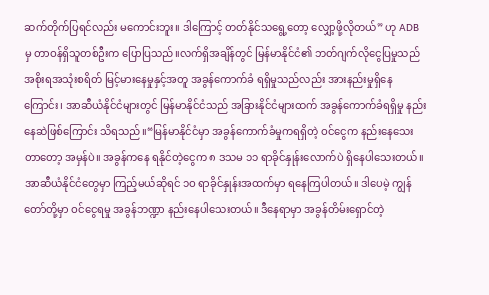ဆက်တိုက်ပြရင်လည်း မကောင်းဘူး။ ဒါကြောင့် တတ်နိုင်သရွေ့တော့ လျှော့ဖို့လိုတယ်” ဟု ADB မှ တာဝန်ရှိသူတစ်ဦးက ပြောပြသည်။လက်ရှိအချိန်တွင် မြန်မာနိုင်ငံ၏ ဘတ်ဂျက်လိုငွေပြမှုသည် အစိုးရအသုံးစရိတ် မြင့်မားနေမှုနှင့်အတူ အခွန်ကောက်ခံ ရရှိမှုသည်လည်း အားနည်းမှုရှိနေကြောင်း၊ အာဆီယံနိုင်ငံများတွင် မြန်မာနိုင်ငံသည် အခြားနိုင်ငံများထက် အခွန်ကောက်ခံရရှိမှု နည်းနေဆဲဖြစ်ကြောင်း သိရသည်။“မြန်မာနိုင်ငံမှာ အခွန်ကောက်ခံမှုကရရှိတဲ့ ဝင်ငွေက နည်းနေသေးတာတော့ အမှန်ပဲ။ အခွန်ကနေ ရနိုင်တဲ့ငွေက ၈ ဒသမ ၁၁ ရာခိုင်နှုန်းလောက်ပဲ ရှိနေပါသေးတယ်။ အာဆီယံနိုင်ငံတွေမှာ ကြည့်မယ်ဆိုရင် ၁ဝ ရာခိုင်နှုန်းအထက်မှာ ရနေကြပါတယ်။ ဒါပေမဲ့ ကျွန်တော်တို့မှာ ဝင်ငွေရမှု အခွန်ဘဏ္ဍာ နည်းနေပါသေးတယ်။ ဒီနေရာမှာ အခွန်တိမ်းရှောင်တဲ့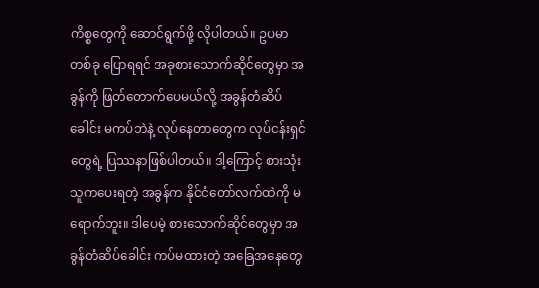ကိစ္စတွေကို ဆောင်ရွက်ဖို့ လိုပါတယ်။ ဥပမာတစ်ခု ပြောရရင် အခုစားသောက်ဆိုင်တွေမှာ အခွန်ကို ဖြတ်တောက်ပေမယ်လို့ အခွန်တံဆိပ်ခေါင်း မကပ်ဘဲနဲ့ လုပ်နေတာတွေက လုပ်ငန်းရှင်တွေရဲ့ ပြဿနာဖြစ်ပါတယ်။ ဒါ့ကြောင့် စားသုံးသူကပေးရတဲ့ အခွန်က နိုင်ငံတော်လက်ထဲကို မရောက်ဘူး။ ဒါပေမဲ့ စားသောက်ဆိုင်တွေမှာ အခွန်တံဆိပ်ခေါင်း ကပ်မထားတဲ့ အခြေအနေတွေ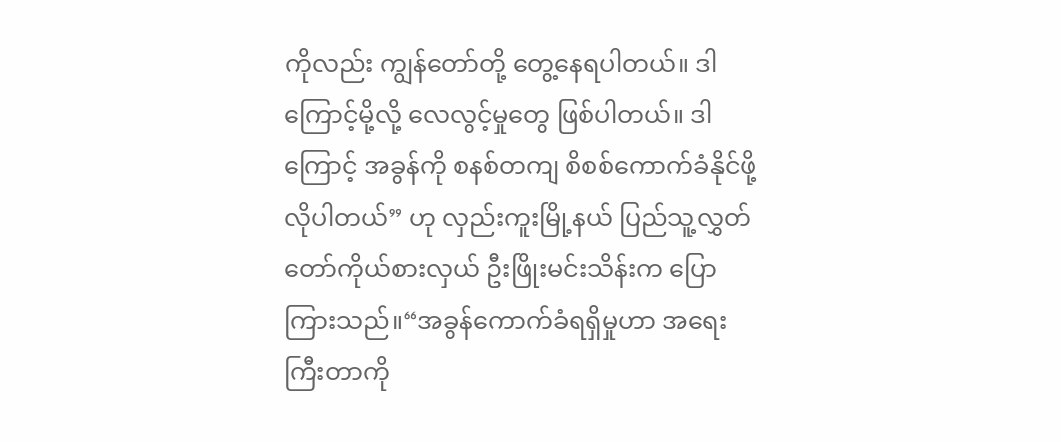ကိုလည်း ကျွန်တော်တို့ တွေ့နေရပါတယ်။ ဒါကြောင့်မို့လို့ လေလွင့်မှုတွေ ဖြစ်ပါတယ်။ ဒါကြောင့် အခွန်ကို စနစ်တကျ စိစစ်ကောက်ခံနိုင်ဖို့ လိုပါတယ်” ဟု လှည်းကူးမြို့နယ် ပြည်သူ့လွှတ်တော်ကိုယ်စားလှယ် ဦးဖြိုးမင်းသိန်းက ပြောကြားသည်။“အခွန်ကောက်ခံရရှိမှုဟာ အရေးကြီးတာကို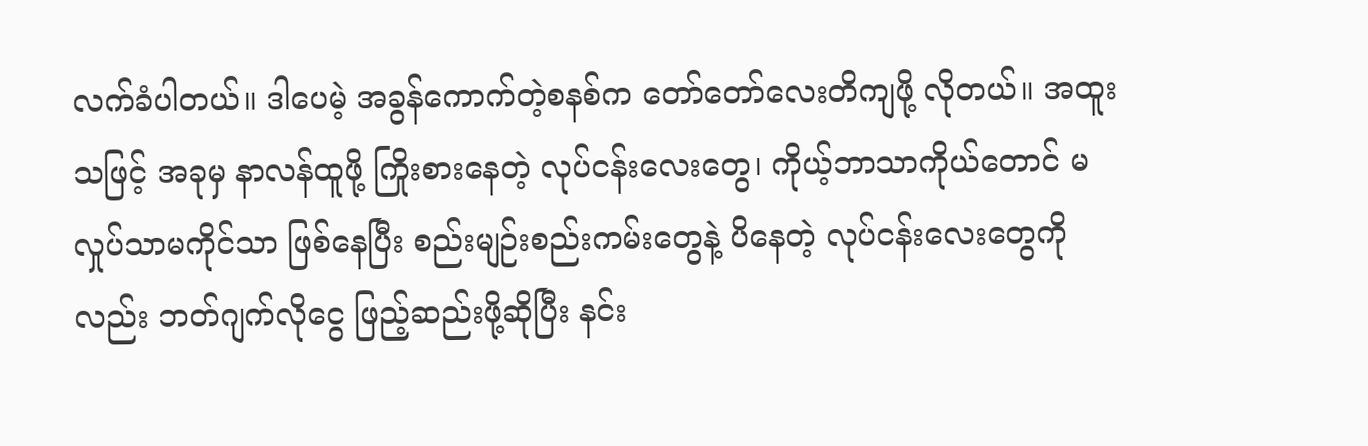လက်ခံပါတယ်။ ဒါပေမဲ့ အခွန်ကောက်တဲ့စနစ်က တော်တော်လေးတိကျဖို့ လိုတယ်။ အထူးသဖြင့် အခုမှ နာလန်ထူဖို့ ကြိုးစားနေတဲ့ လုပ်ငန်းလေးတွေ၊ ကိုယ့်ဘာသာကိုယ်တောင် မလှုပ်သာမကိုင်သာ ဖြစ်နေပြီး စည်းမျဉ်းစည်းကမ်းတွေနဲ့ ပိနေတဲ့ လုပ်ငန်းလေးတွေကိုလည်း ဘတ်ဂျက်လိုငွေ ဖြည့်ဆည်းဖို့ဆိုပြီး နင်း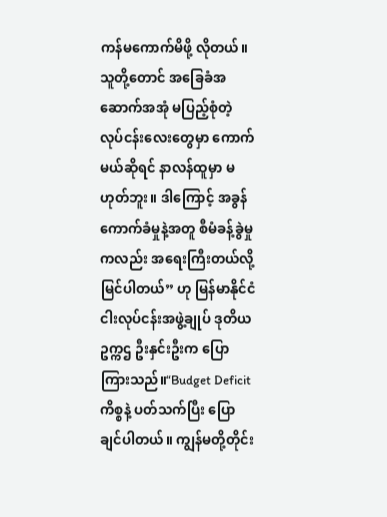ကန်မကောက်မိဖို့ လိုတယ်။ သူတို့တောင် အခြေခံအဆောက်အအုံ မပြည့်စုံတဲ့ လုပ်ငန်းလေးတွေမှာ ကောက်မယ်ဆိုရင် နာလန်ထူမှာ မဟုတ်ဘူး။ ဒါကြောင့် အခွန်ကောက်ခံမှုနဲ့အတူ စီမံခန့်ခွဲမှုကလည်း အရေးကြီးတယ်လို့ မြင်ပါတယ်” ဟု မြန်မာနိုင်ငံ ငါးလုပ်ငန်းအဖွဲ့ချုပ် ဒုတိယဥက္ကဌ ဦးနှင်းဦးက ပြောကြားသည်။“Budget Deficit ကိစ္စနဲ့ ပတ်သက်ပြီး ပြောချင်ပါတယ်။ ကျွန်မတို့တိုင်း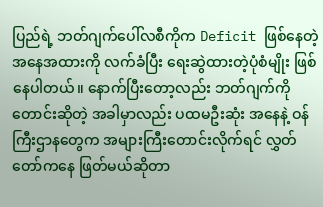ပြည်ရဲ့ ဘတ်ဂျက်ပေါ်လစီကိုက Deficit ဖြစ်နေတဲ့ အနေအထားကို လက်ခံပြီး ရေးဆွဲထားတဲ့ပုံစံမျိုး ဖြစ်နေပါတယ်။ နောက်ပြီးတော့လည်း ဘတ်ဂျက်ကို တောင်းဆိုတဲ့ အခါမှာလည်း ပထမဦးဆုံး အနေနဲ့ ဝန်ကြီးဌာနတွေက အများကြီးတောင်းလိုက်ရင် လွှတ်တော်ကနေ ဖြတ်မယ်ဆိုတာ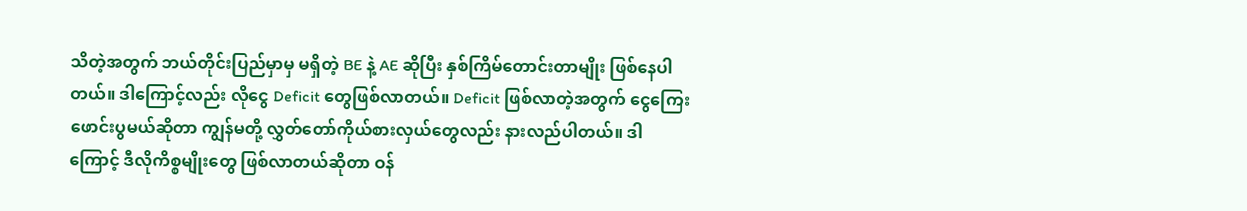သိတဲ့အတွက် ဘယ်တိုင်းပြည်မှာမှ မရှိတဲ့ BE နဲ့ AE ဆိုပြီး နှစ်ကြိမ်တောင်းတာမျိုး ဖြစ်နေပါတယ်။ ဒါကြောင့်လည်း လိုငွေ Deficit တွေဖြစ်လာတယ်။ Deficit ဖြစ်လာတဲ့အတွက် ငွေကြေးဖောင်းပွမယ်ဆိုတာ ကျွန်မတို့ လွှတ်တော်ကိုယ်စားလှယ်တွေလည်း နားလည်ပါတယ်။ ဒါကြောင့် ဒီလိုကိစ္စမျိုးတွေ ဖြစ်လာတယ်ဆိုတာ ဝန်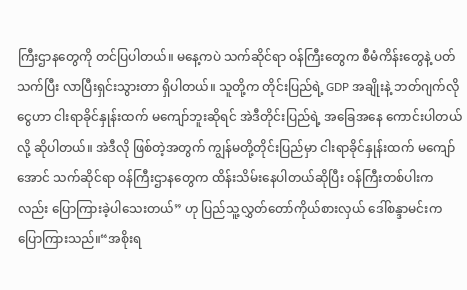ကြီးဌာနတွေကို တင်ပြပါတယ်။ မနေ့ကပဲ သက်ဆိုင်ရာ ဝန်ကြီးတွေက စီမံကိန်းတွေနဲ့ ပတ်သက်ပြီး လာပြီးရှင်းသွားတာ ရှိပါတယ်။ သူတို့က တိုင်းပြည်ရဲ့ GDP အချိုးနဲ့ ဘတ်ဂျက်လိုငွေဟာ ငါးရာခိုင်နှုန်းထက် မကျော်ဘူးဆိုရင် အဲဒီတိုင်းပြည်ရဲ့ အခြေအနေ ကောင်းပါတယ်လို့ ဆိုပါတယ်။ အဲဒီလို ဖြစ်တဲ့အတွက် ကျွန်မတို့တိုင်းပြည်မှာ ငါးရာခိုင်နှုန်းထက် မကျော်အောင် သက်ဆိုင်ရာ ဝန်ကြီးဌာနတွေက ထိန်းသိမ်းနေပါတယ်ဆိုပြီး ဝန်ကြီးတစ်ပါးကလည်း ပြောကြားခဲ့ပါသေးတယ်” ဟု ပြည်သူ့လွှတ်တော်ကိုယ်စားလှယ် ဒေါ်စန္ဒာမင်းက ပြောကြားသည်။“အစိုးရ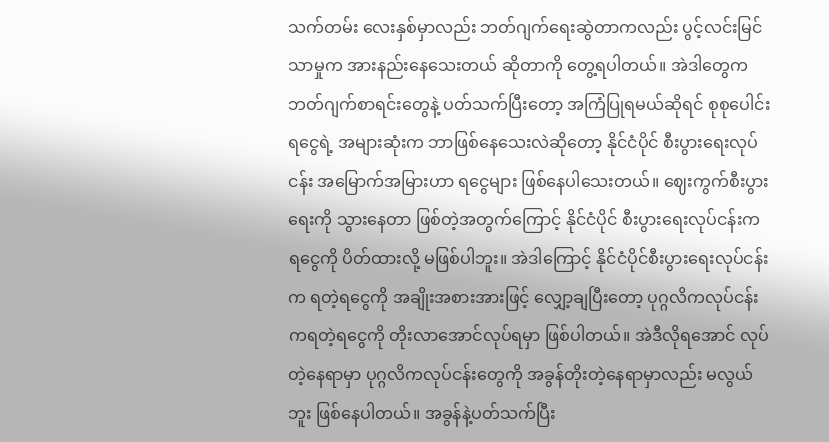သက်တမ်း လေးနှစ်မှာလည်း ဘတ်ဂျက်ရေးဆွဲတာကလည်း ပွင့်လင်းမြင်သာမှုက အားနည်းနေသေးတယ် ဆိုတာကို တွေ့ရပါတယ်။ အဲဒါတွေက ဘတ်ဂျက်စာရင်းတွေနဲ့ ပတ်သက်ပြီးတော့ အကြံပြုရမယ်ဆိုရင် စုစုပေါင်းရငွေရဲ့ အများဆုံးက ဘာဖြစ်နေသေးလဲဆိုတော့ နိုင်ငံပိုင် စီးပွားရေးလုပ်ငန်း အမြောက်အမြားဟာ ရငွေများ ဖြစ်နေပါသေးတယ်။ ဈေးကွက်စီးပွားရေးကို သွားနေတာ ဖြစ်တဲ့အတွက်ကြောင့် နိုင်ငံပိုင် စီးပွားရေးလုပ်ငန်းက ရငွေကို ပိတ်ထားလို့ မဖြစ်ပါဘူး။ အဲဒါကြောင့် နိုင်ငံပိုင်စီးပွားရေးလုပ်ငန်းက ရတဲ့ရငွေကို အချိုးအစားအားဖြင့် လျှော့ချပြီးတော့ ပုဂ္ဂလိကလုပ်ငန်းကရတဲ့ရငွေကို တိုးလာအောင်လုပ်ရမှာ ဖြစ်ပါတယ်။ အဲဒီလိုရအောင် လုပ်တဲ့နေရာမှာ ပုဂ္ဂလိကလုပ်ငန်းတွေကို အခွန်တိုးတဲ့နေရာမှာလည်း မလွယ်ဘူး ဖြစ်နေပါတယ်။ အခွန်နဲ့ပတ်သက်ပြီး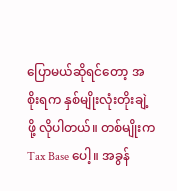ပြောမယ်ဆိုရင်တော့ အစိုးရက နှစ်မျိုးလုံးတိုးချဲ့ဖို့ လိုပါတယ်။ တစ်မျိုးက Tax Base ပေါ့။ အခွန်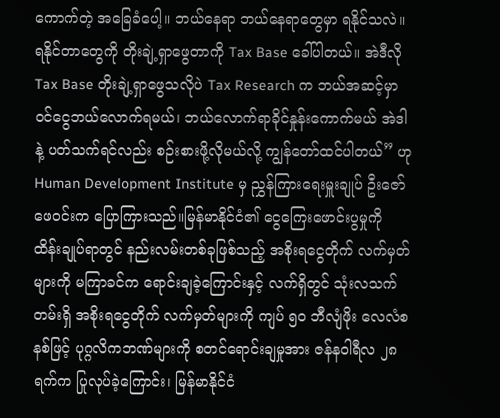ကောက်တဲ့ အခြေခံပေါ့။ ဘယ်နေရာ ဘယ်နေရာတွေမှာ ရနိုင်သလဲ။ ရနိုင်တာတွေကို တိုးချဲ့ရှာဖွေတာကို Tax Base ခေါ်ပါတယ်။ အဲဒီလို Tax Base တိုးချဲ့ရှာဖွေသလိုပဲ Tax Research က ဘယ်အဆင့်မှာ ဝင်ငွေဘယ်လောက်ရမယ်၊ ဘယ်လောက်ရာခိုင်နှုန်းကောက်မယ် အဲဒါနဲ့ ပတ်သက်ရင်လည်း စဉ်းစားဖို့လိုမယ်လို့ ကျွန်တော်ထင်ပါတယ်” ဟု Human Development Institute မှ ညွှန်ကြားရေးမှူးချုပ် ဦးဇော်ဖေဝင်းက ပြောကြားသည်။မြန်မာနိုင်ငံ၏ ငွေကြေးဖောင်းပွမှုကို ထိန်းချုပ်ရာတွင် နည်းလမ်းတစ်ခုဖြစ်သည့် အစိုးရငွေတိုက် လက်မှတ်များကို မကြာခင်က ရောင်းချခဲ့ကြောင်းနှင့် လက်ရှိတွင် သုံးလသက်တမ်းရှိ အစိုးရငွေတိုက် လက်မှတ်များကို ကျပ် ၅ဝ ဘီလျံဖိုး လေလံစနစ်ဖြင့် ပုဂ္ဂလိကဘဏ်များကို စတင်ရောင်းချမှုအား ဇန်နဝါရီလ ၂၈ ရက်က ပြုလုပ်ခဲ့ကြောင်း၊ မြန်မာနိုင်ငံ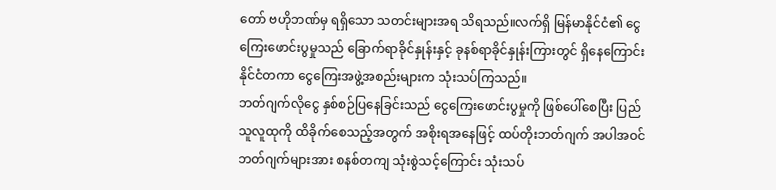တော် ဗဟိုဘဏ်မှ ရရှိသော သတင်းများအရ သိရသည်။လက်ရှိ မြန်မာနိုင်ငံ၏ ငွေကြေးဖောင်းပွမှုသည် ခြောက်ရာခိုင်နှုန်းနှင့် ခုနစ်ရာခိုင်နှုန်းကြားတွင် ရှိနေကြောင်း နိုင်ငံတကာ ငွေကြေးအဖွဲ့အစည်းများက သုံးသပ်ကြသည်။
ဘတ်ဂျက်လိုငွေ နှစ်စဉ်ပြနေခြင်းသည် ငွေကြေးဖောင်းပွမှုကို ဖြစ်ပေါ်စေပြီး ပြည်သူလူထုကို ထိခိုက်စေသည့်အတွက် အစိုးရအနေဖြင့် ထပ်တိုးဘတ်ဂျက် အပါအဝင် ဘတ်ဂျက်များအား စနစ်တကျ သုံးစွဲသင့်ကြောင်း သုံးသပ်